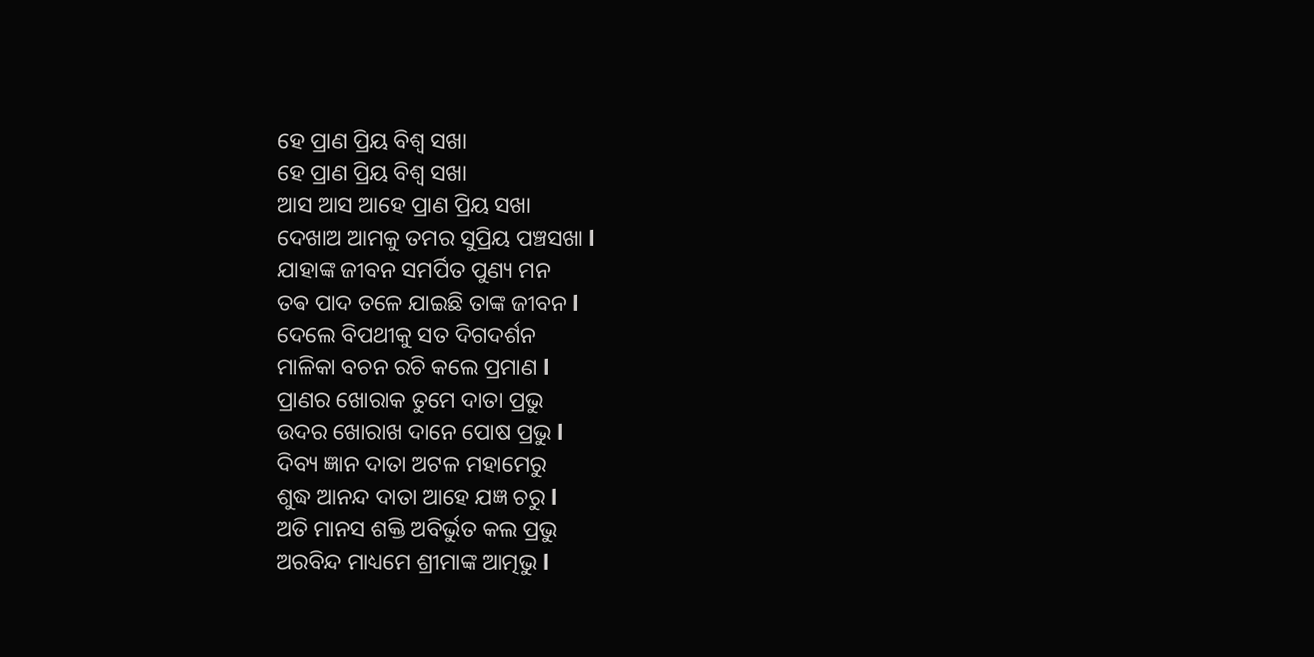ହେ ପ୍ରାଣ ପ୍ରିୟ ବିଶ୍ୱ ସଖା
ହେ ପ୍ରାଣ ପ୍ରିୟ ବିଶ୍ୱ ସଖା
ଆସ ଆସ ଆହେ ପ୍ରାଣ ପ୍ରିୟ ସଖା
ଦେଖାଅ ଆମକୁ ତମର ସୁପ୍ରିୟ ପଞ୍ଚସଖା l
ଯାହାଙ୍କ ଜୀବନ ସମର୍ପିତ ପୁଣ୍ୟ ମନ
ତଵ ପାଦ ତଳେ ଯାଇଛି ତାଙ୍କ ଜୀବନ l
ଦେଲେ ବିପଥୀକୁ ସତ ଦିଗଦର୍ଶନ
ମାଳିକା ବଚନ ରଚି କଲେ ପ୍ରମାଣ l
ପ୍ରାଣର ଖୋରାକ ତୁମେ ଦାତା ପ୍ରଭୁ
ଉଦର ଖୋରାଖ ଦାନେ ପୋଷ ପ୍ରଭୁ l
ଦିବ୍ୟ ଜ୍ଞାନ ଦାତା ଅଟଳ ମହାମେରୁ
ଶୁଦ୍ଧ ଆନନ୍ଦ ଦାତା ଆହେ ଯଜ୍ଞ ଚରୁ l
ଅତି ମାନସ ଶକ୍ତି ଅବିର୍ଭୁତ କଲ ପ୍ରଭୁ
ଅରବିନ୍ଦ ମାଧ୍ୟମେ ଶ୍ରୀମାଙ୍କ ଆତ୍ମଭୁ l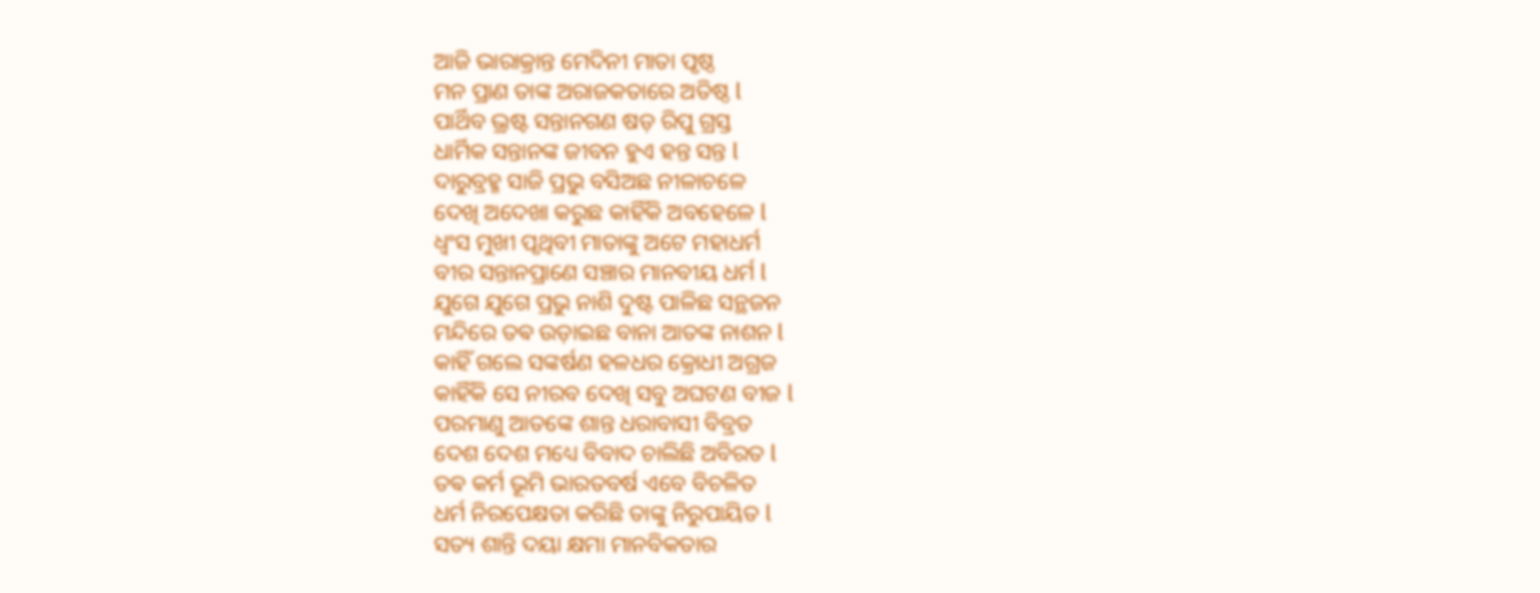ଆଜି ଭାରାକ୍ରାନ୍ତ ମେଦିନୀ ମାତା ପୃଷ୍ଠ
ମନ ପ୍ରାଣ ତାଙ୍କ ଅରାଜକତାରେ ଅତିଷ୍ଠ l
ପାର୍ଥିବ ଭ୍ରଷ୍ଟ ସନ୍ତାନଗଣ ଷଡ଼ ରିପୁ ଗ୍ରସ୍ତ
ଧାର୍ମିକ ସନ୍ତାନଙ୍କ ଜୀବନ ହୁଏ ହନ୍ତ ସନ୍ତ l
ଦାରୁବ୍ରହ୍ମ ସାଜି ପ୍ରଭୁ ବସିଅଛ ନୀଳାଚଳେ
ଦେଖି ଅଦେଖା କରୁଛ କାହିଁକି ଅବହେଳେ l
ଧ୍ବଂସ ମୁଖୀ ପୃଥିବୀ ମାତାଙ୍କୁ ଅଟେ ମହାଧର୍ମ
ବୀର ସନ୍ତାନପ୍ରାଣେ ସଞ୍ଚାର ମାନବୀୟ ଧର୍ମ l
ଯୁଗେ ଯୁଗେ ପ୍ରଭୁ ନାଶି ଦୁଷ୍ଟ ପାଳିଛ ସନ୍ଥଜନ
ମନ୍ଦିରେ ତଵ ଉଡ଼ାଇଛ ବାନା ଆତଙ୍କ ନାଶନ l
କାହିଁ ଗଲେ ସଙ୍କର୍ଷଣ ହଳଧର କ୍ରୋଧୀ ଅଗ୍ରଜ
କାହିଁକି ସେ ନୀରବ ଦେଖି ସବୁ ଅଘଟଣ ବୀଜ l
ପରମାଣୁ ଆତଙ୍କେ ଶାନ୍ତ ଧରାବାସୀ ବିବ୍ରତ
ଦେଶ ଦେଶ ମଧ୍ୟେ ବିବାଦ ଚାଲିଛି ଅବିରତ l
ତଵ କର୍ମ ଭୂମି ଭାରତବର୍ଷ ଏବେ ବିଚଳିତ
ଧର୍ମ ନିରପେକ୍ଷତା କରିଛି ତାଙ୍କୁ ନିରୁପାୟିତ l
ସତ୍ୟ ଶାନ୍ତି ଦୟା କ୍ଷମା ମାନବିକତାର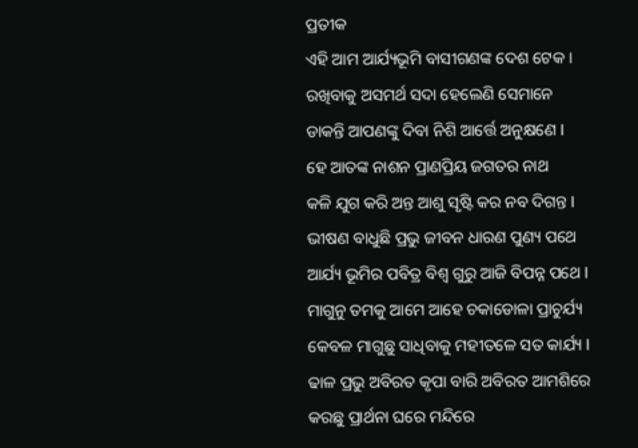ପ୍ରତୀକ
ଏହି ଆମ ଆର୍ଯ୍ୟଭୂମି ବାସୀଗଣଙ୍କ ଦେଶ ଟେକ ।
ରଖିବାକୁ ଅସମର୍ଥ ସଦା ହେଲେଣି ସେମାନେ
ଡାକନ୍ତି ଆପଣଙ୍କୁ ଦିବା ନିଶି ଆର୍ତ୍ତେ ଅନୁକ୍ଷଣେ l
ହେ ଆତଙ୍କ ନାଶନ ପ୍ରାଣପ୍ରିୟ ଜଗତର ନାଥ
କଳି ଯୁଗ କରି ଅନ୍ତ ଆଶୁ ସୃଷ୍ଟି କର ନବ ଦିଗନ୍ତ l
ଭୀଷଣ ବାଧୁଛି ପ୍ରଭୁ ଜୀବନ ଧାରଣ ପୁଣ୍ୟ ପଥେ
ଆର୍ଯ୍ୟ ଭୂମିର ପବିତ୍ର ବିଶ୍ୱ ଗୁରୁ ଆଜି ବିପନ୍ନ ପଥେ l
ମାଗୁନୁ ତମକୁ ଆମେ ଆହେ ଚକାଡୋଳା ପ୍ରାଚୁର୍ଯ୍ୟ
କେବଳ ମାଗୁଛୁ ସାଧିବାକୁ ମହୀତଳେ ସତ କାର୍ଯ୍ୟ l
ଢାଳ ପ୍ରଭୁ ଅବିରତ କୃପା ବାରି ଅବିରତ ଆମଶିରେ
କରଛୁ ପ୍ରାର୍ଥନା ଘରେ ମନ୍ଦିରେ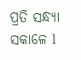ପ୍ରତି ସନ୍ଧ୍ୟା ସକାଳେ l